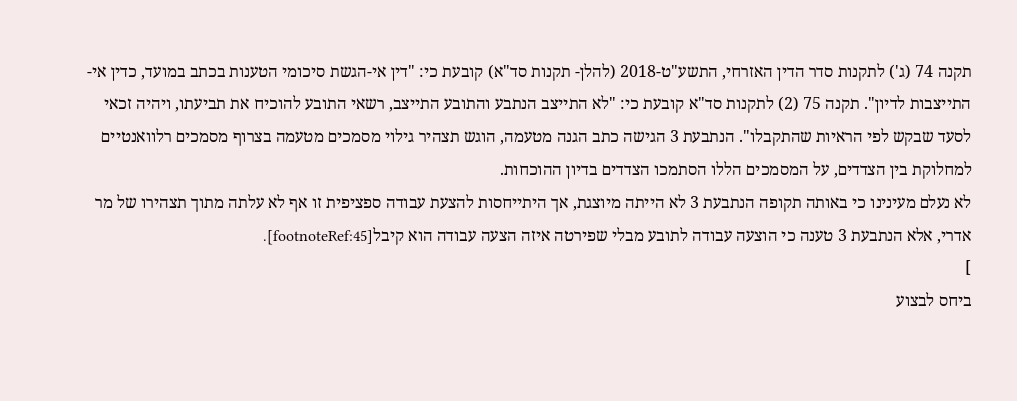תקנה 74 (ג') לתקנות סדר הדין האזרחי, התשע"ט-2018 (להלן- תקנות סד"א) קובעת כי: "דין אי-הגשת סיכומי הטענות בכתב במועד, כדין אי-התייצבות לדיון". תקנה 75 (2) לתקנות סד"א קובעת כי: "לא התייצב הנתבע והתובע התייצב, רשאי התובע להוכיח את תביעתו, ויהיה זכאי לסעד שבקש לפי הראיות שהתקבלו". הנתבעת 3 הגישה כתב הגנה מטעמה, הוגש תצהיר גילוי מסמכים מטעמה בצרוף מסמכים רלוואנטיים למחלוקת בין הצדדים, על המסמכים הללו הסתמכו הצדדים בדיון ההוכחות.
לא נעלם מעינינו כי באותה תקופה הנתבעת 3 לא הייתה מיוצגת, אך היתייחסות להצעת עבודה ספציפית זו אף לא עלתה מתוך תצהירו של מר אדרי, אלא הנתבעת 3 טענה כי הוצעה עבודה לתובע מבלי שפירטה איזה הצעה עבודה הוא קיבל[footnoteRef:45].
]
ביחס לבצוע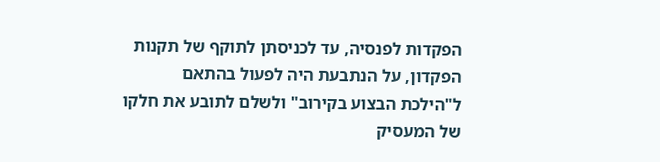הפקדות לפנסיה, עד לכניסתן לתוקף של תקנות הפקדון, על הנתבעת היה לפעול בהתאם ל"הילכת הבצוע בקירוב" ולשלם לתובע את חלקו של המעסיק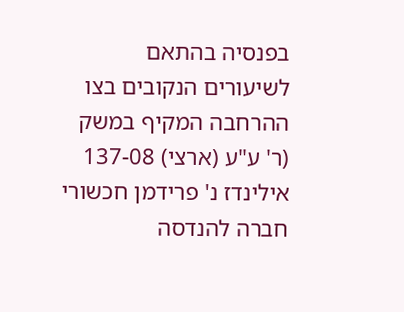בפנסיה בהתאם לשיעורים הנקובים בצו ההרחבה המקיף במשק (ר' ע"ע (ארצי) 137-08 אילינדז נ' פרידמן חכשורי חברה להנדסה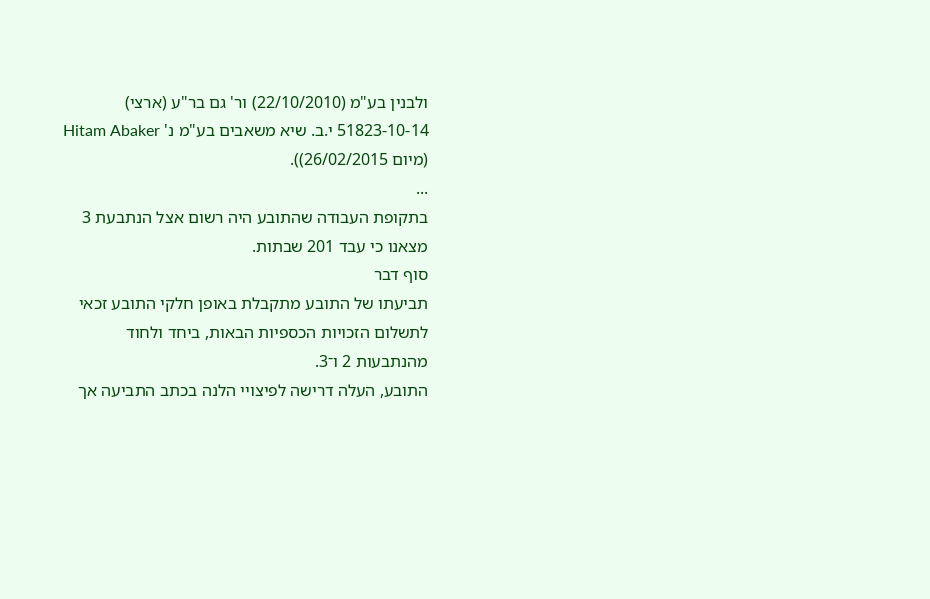ולבנין בע"מ (22/10/2010) ור' גם בר"ע (ארצי) 51823-10-14 י.ב. שיא משאבים בע"מ נ' Hitam Abaker (מיום 26/02/2015)).
...
בתקופת העבודה שהתובע היה רשום אצל הנתבעת 3 מצאנו כי עבד 201 שבתות.
סוף דבר
תביעתו של התובע מתקבלת באופן חלקי התובע זכאי לתשלום הזכויות הכספיות הבאות, ביחד ולחוד מהנתבעות 2 ו־3.
התובע, העלה דרישה לפיצויי הלנה בכתב התביעה אך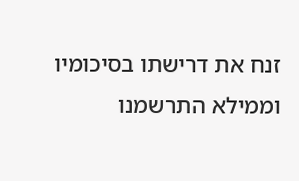זנח את דרישתו בסיכומיו וממילא התרשמנו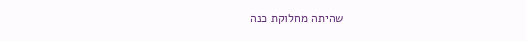שהיתה מחלוקת כנה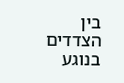בין הצדדים בנוגע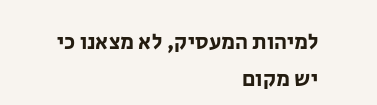למיהות המעסיק, לא מצאנו כי יש מקום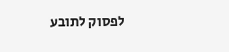לפסוק לתובע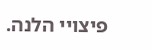פיצויי הלנה.